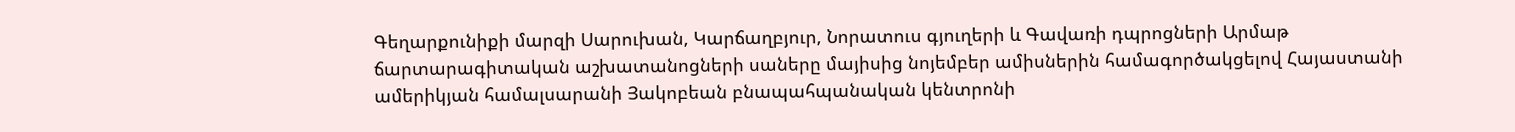Գեղարքունիքի մարզի Սարուխան, Կարճաղբյուր, Նորատուս գյուղերի և Գավառի դպրոցների Արմաթ ճարտարագիտական աշխատանոցների սաները մայիսից նոյեմբեր ամիսներին համագործակցելով Հայաստանի ամերիկյան համալսարանի Յակոբեան բնապահպանական կենտրոնի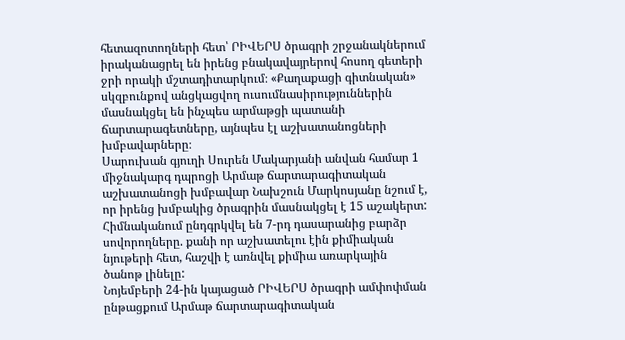հետազոտողների հետ՝ ՐԻՎԵՐՍ ծրագրի շրջանակներում իրականացրել են իրենց բնակավայրերով հոսող գետերի ջրի որակի մշտադիտարկում։ «Քաղաքացի գիտնական» սկզբունքով անցկացվող ուսումնասիրություններին մասնակցել են ինչպես արմաթցի պատանի ճարտարագետները, այնպես էլ աշխատանոցների խմբավարները։
Սարուխան գյուղի Սուրեն Մակարյանի անվան համար 1 միջնակարգ դպրոցի Արմաթ ճարտարագիտական աշխատանոցի խմբավար Նախշուն Մարկոսյանը նշում է, որ իրենց խմբակից ծրագրին մասնակցել է 15 աշակերտ: Հիմնականում ընդգրկվել են 7-րդ դասարանից բարձր սովորողները. քանի որ աշխատելու էին քիմիական նյութերի հետ, հաշվի է առնվել քիմիա առարկային ծանոթ լինելը:
Նոյեմբերի 24-ին կայացած ՐԻՎԵՐՍ ծրագրի ամփոփման ընթացքում Արմաթ ճարտարագիտական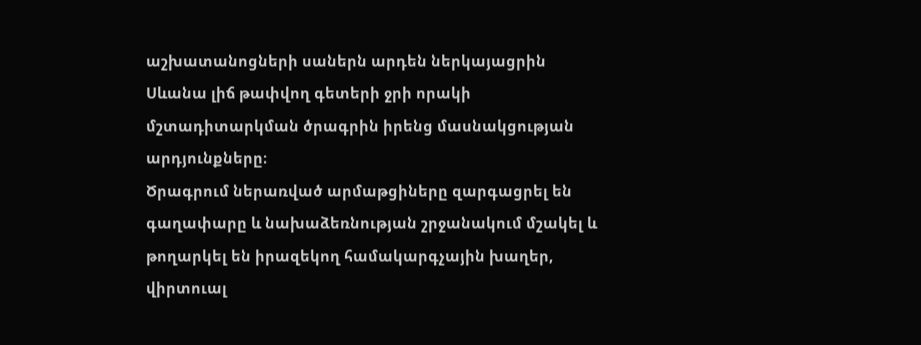աշխատանոցների սաներն արդեն ներկայացրին Սևանա լիճ թափվող գետերի ջրի որակի մշտադիտարկման ծրագրին իրենց մասնակցության արդյունքները։
Ծրագրում ներառված արմաթցիները զարգացրել են գաղափարը և նախաձեռնության շրջանակում մշակել և թողարկել են իրազեկող համակարգչային խաղեր, վիրտուալ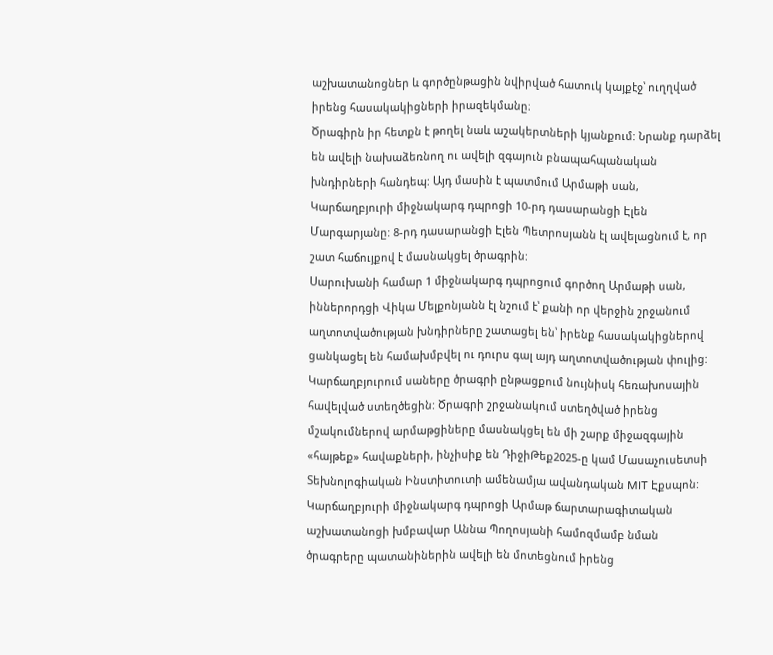աշխատանոցներ և գործընթացին նվիրված հատուկ կայքէջ՝ ուղղված իրենց հասակակիցների իրազեկմանը։
Ծրագիրն իր հետքն է թողել նաև աշակերտների կյանքում: Նրանք դարձել են ավելի նախաձեռնող ու ավելի զգայուն բնապահպանական խնդիրների հանդեպ: Այդ մասին է պատմում Արմաթի սան, Կարճաղբյուրի միջնակարգ դպրոցի 10-րդ դասարանցի Էլեն Մարգարյանը: 8-րդ դասարանցի Էլեն Պետրոսյանն էլ ավելացնում է, որ շատ հաճույքով է մասնակցել ծրագրին:
Սարուխանի համար 1 միջնակարգ դպրոցում գործող Արմաթի սան, իններորդցի Վիկա Մելքոնյանն էլ նշում է՝ քանի որ վերջին շրջանում աղտոտվածության խնդիրները շատացել են՝ իրենք հասակակիցներով ցանկացել են համախմբվել ու դուրս գալ այդ աղտոտվածության փուլից:
Կարճաղբյուրում սաները ծրագրի ընթացքում նույնիսկ հեռախոսային հավելված ստեղծեցին: Ծրագրի շրջանակում ստեղծված իրենց մշակումներով արմաթցիները մասնակցել են մի շարք միջազգային «հայթեք» հավաքների, ինչիսիք են ԴիջիԹեք2025-ը կամ Մասաչուսետսի Տեխնոլոգիական Ինստիտուտի ամենամյա ավանդական MIT Էքսպոն:
Կարճաղբյուրի միջնակարգ դպրոցի Արմաթ ճարտարագիտական աշխատանոցի խմբավար Աննա Պողոսյանի համոզմամբ նման ծրագրերը պատանիներին ավելի են մոտեցնում իրենց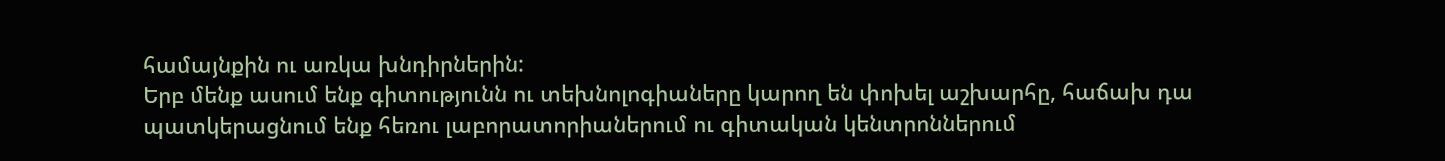համայնքին ու առկա խնդիրներին:
Երբ մենք ասում ենք գիտությունն ու տեխնոլոգիաները կարող են փոխել աշխարհը, հաճախ դա պատկերացնում ենք հեռու լաբորատորիաներում ու գիտական կենտրոններում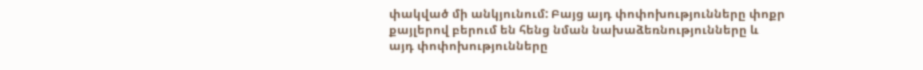փակված մի անկյունում: Բայց այդ փոփոխությունները փոքր քայլերով բերում են հենց նման նախաձեռնությունները և այդ փոփոխությունները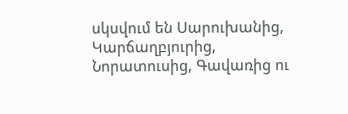սկսվում են Սարուխանից, Կարճաղբյուրից, Նորատուսից, Գավառից ու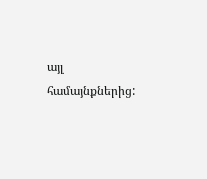այլ համայնքներից: